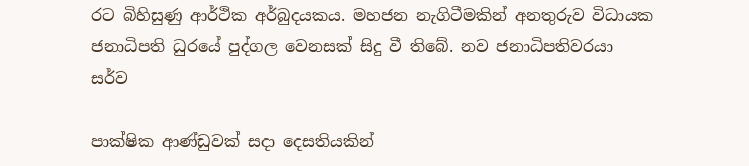රට බිහිසුණු ආර්ථික අර්බුදයකය. මහජන නැගිටීමකින් අනතුරුව විධායක ජනාධිපති ධුරයේ පුද්ගල වෙනසක් සිදු වී තිබේ. නව ජනාධිපතිවරයා සර්ව

පාක්ෂික ආණ්ඩුවක් සදා දෙසතියකින්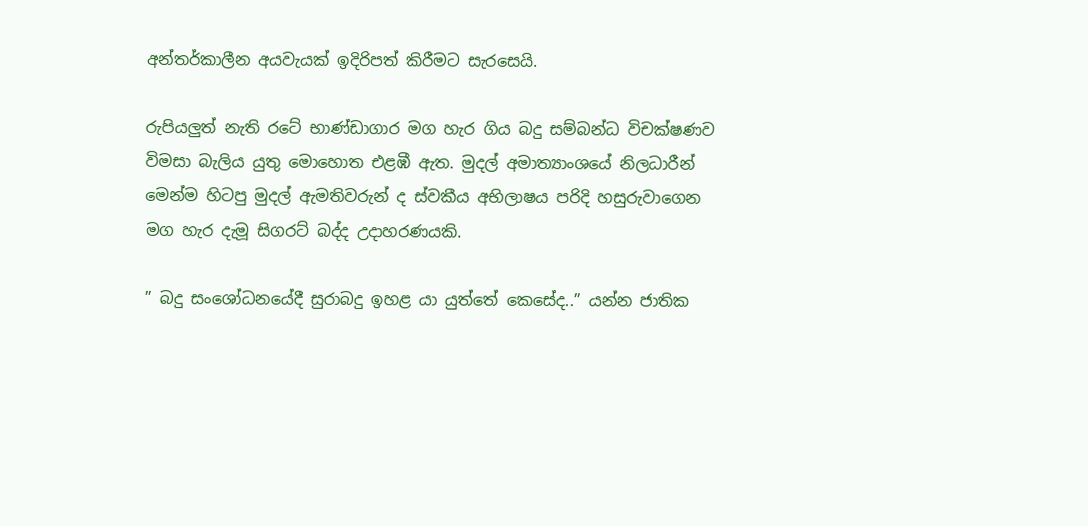අන්තර්කාලීන අයවැයක් ඉදිරිපත් කිරීමට සැරසෙයි.

රුපියලුත් නැති රටේ භාණ්ඩාගාර මග හැර ගිය බදු සම්බන්ධ විචක්ෂණව විමසා බැලිය යුතු මොහොත එළඹී ඇත. මුදල් අමාත්‍යාංශයේ නිලධාරීන් මෙන්ම හිටපු මුදල් ඇමතිවරුන් ද ස්වකීය අභිලාෂය පරිදි හසුරුවාගෙන මග හැර දැමූ සිගරට් බද්ද උදාහරණයකි.

” බදු සංශෝධනයේදී සුරාබදු ඉහළ යා යුත්තේ කෙසේද..” යන්න ජාතික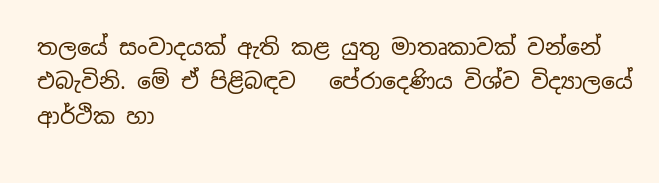තලයේ සංවාදයක් ඇති කළ යුතු මාතෘකාවක් වන්නේ එබැවිනි. මේ ඒ පිළිබඳව   පේරාදෙණිය විශ්ව විද්‍යාලයේ ආර්ථික හා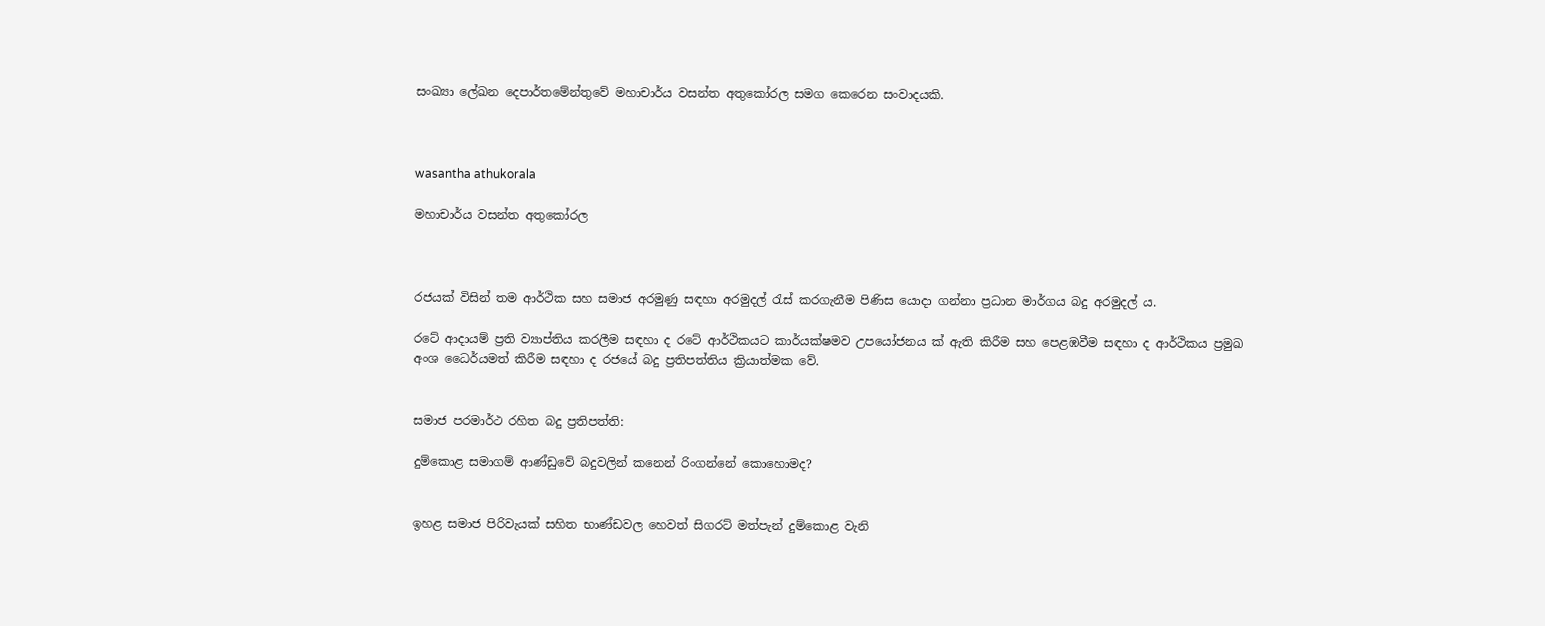සංඛ්‍යා ලේඛන දෙපාර්තමේන්තුවේ මහාචාර්ය වසන්ත අතුකෝරල සමග කෙරෙන සංවාදයකි.



wasantha athukorala

මහාචාර්ය වසන්ත අතුකෝරල



රජයක් විසින් තම ආර්ථික සහ සමාජ අරමුණු සඳහා අරමුදල් රැස් කරගැනීම පිණිස යොදා ගන්නා ප්‍රධාන මාර්ගය බදු අරමුදල් ය.

රටේ ආදායම් ප්‍රති ව්‍යාප්තිය කරලීම සඳහා ද රටේ ආර්ථිකයට කාර්යක්ෂමව උපයෝජනය ක් ඇති කිරීම සහ පෙළඹවීම සඳහා ද ආර්ථිකය ප්‍රමුඛ අංශ ධෛර්යමත් කිරීම සඳහා ද රජයේ බදු ප්‍රතිපත්තිය ක්‍රියාත්මක වේ.


සමාජ පරමාර්ථ රහිත බදු ප්‍රතිපත්ති:

දුම්කොළ සමාගම් ආණ්ඩුවේ බදුවලින් කනෙන් රිංගන්නේ කොහොමද?


ඉහළ සමාජ පිරිවැයක් සහිත භාණ්ඩවල හෙවත් සිගරට් මත්පැන් දුම්කොළ වැනි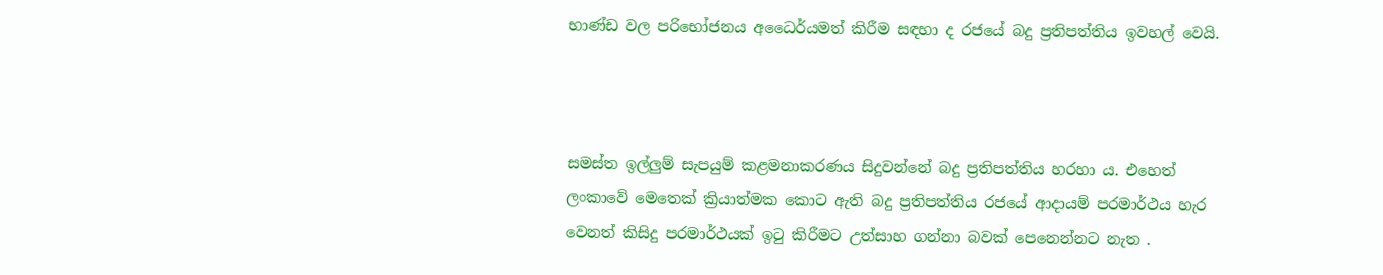භාණ්ඩ වල පරිභෝජනය අධෛර්යමත් කිරීම සඳහා ද රජයේ බදු ප්‍රතිපත්තිය ඉවහල් වෙයි.



සමස්ත ඉල්ලුම් සැපයුම් කළමනාකරණය සිදුවන්නේ බදු ප්‍රතිපත්තිය හරහා ය. එහෙත් ලංකාවේ මෙතෙක් ක්‍රියාත්මක කොට ඇති බදු ප්‍රතිපත්තිය රජයේ ආදායම් පරමාර්ථය හැර වෙනත් කිසිදු පරමාර්ථයක් ඉටු කිරීමට උත්සාහ ගන්නා බවක් පෙනෙන්නට නැත .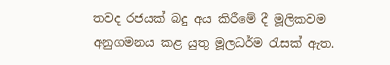තවද රජයක් බදු අය කිරීමේ දී මූලිකවම අනුගමනය කළ යුතු මූලධර්ම රැසක් ඇත.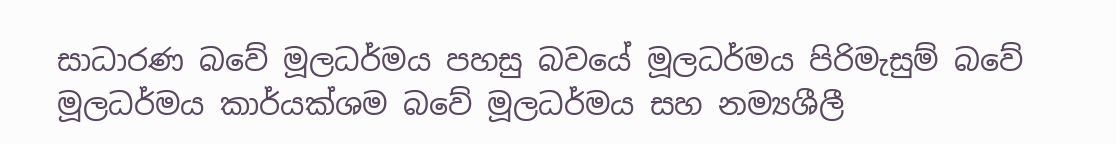සාධාරණ බවේ මූලධර්මය පහසු බවයේ මූලධර්මය පිරිමැසුම් බවේ මූලධර්මය කාර්යක්ශම බවේ මූලධර්මය සහ නම්‍යශීලී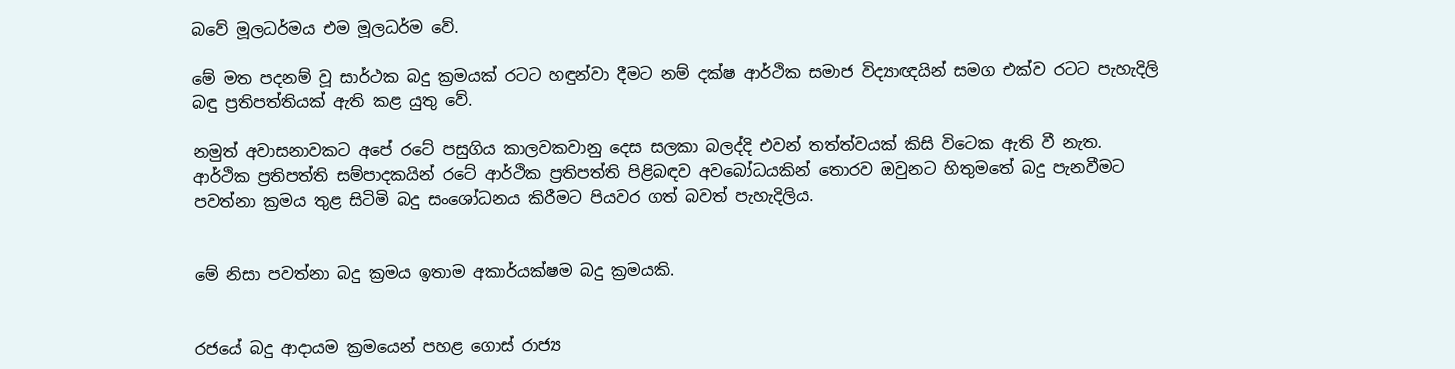බවේ මූලධර්මය එම මූලධර්ම වේ.

මේ මත පදනම් වූ සාර්ථක බදු ක්‍රමයක් රටට හඳුන්වා දීමට නම් දක්ෂ ආර්ථික සමාජ විද්‍යාඥයින් සමග එක්ව රටට පැහැදිලි බඳු ප්‍රතිපත්තියක් ඇති කළ යුතු වේ.

නමුත් අවාසනාවකට අපේ රටේ පසුගිය කාලවකවානු දෙස සලකා බලද්දි එවන් තත්ත්වයක් කිසි විටෙක ඇති වී නැත. ආර්ථික ප්‍රතිපත්ති සම්පාදකයින් රටේ ආර්ථික ප්‍රතිපත්ති පිළිබඳව අවබෝධයකින් තොරව ඔවුනට හිතුමතේ බදු පැනවීමට පවත්නා ක්‍රමය තුළ සිටිමි බදු සංශෝධනය කිරීමට පියවර ගත් බවත් පැහැදිලිය.


මේ නිසා පවත්නා බදු ක්‍රමය ඉතාම අකාර්යක්ෂම බදු ක්‍රමයකි.


රජයේ බදු ආදායම ක්‍රමයෙන් පහළ ගොස් රාජ්‍ය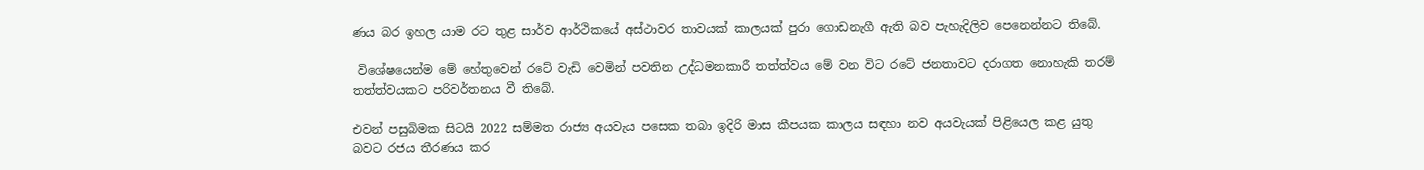ණය බර ඉහල යාම රට තුළ සාර්ව ආර්ථිකයේ අස්ථාවර තාවයක් කාලයක් පුරා ගොඩනැගී ඇති බව පැහැදිලිව පෙනෙන්නට තිබේ.

 විශේෂයෙන්ම මේ හේතුවෙන් රටේ වැඩි වෙමින් පවතින උද්ධමනකාරී තත්ත්වය මේ වන විට රටේ ජනතාවට දරාගත නොහැකි තරම් තත්ත්වයකට පරිවර්තනය වී තිබේ.

එවන් පසුබිමක සිටයි 2022 සම්මත රාජ්‍ය අයවැය පසෙක තබා ඉදිරි මාස කීපයක කාලය සඳහා නව අයවැයක් පිළියෙල කළ යුතු බවට රජය තීරණය කර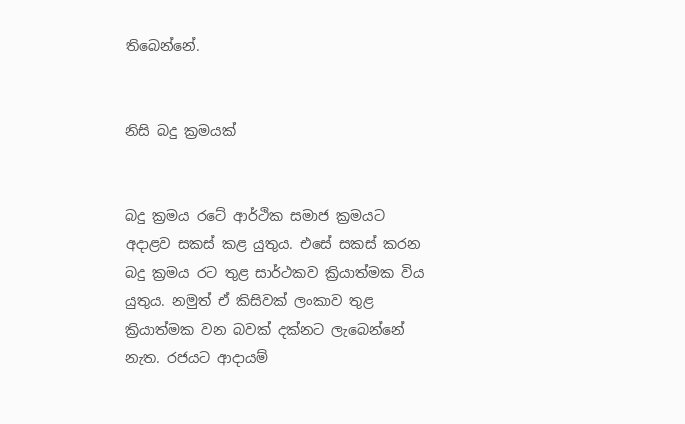තිබෙන්නේ.


නිසි බදු ක්‍රමයක්


බදු ක්‍රමය රටේ ආර්ථික සමාජ ක්‍රමයට අදාළව සකස් කළ යුතුය. එසේ සකස් කරන බදු ක්‍රමය රට තුළ සාර්ථකව ක්‍රියාත්මක විය යුතුය. නමුත් ඒ කිසිවක් ලංකාව තුළ ක්‍රියාත්මක වන බවක් දක්නට ලැබෙන්නේ නැත. රජයට ආදායම්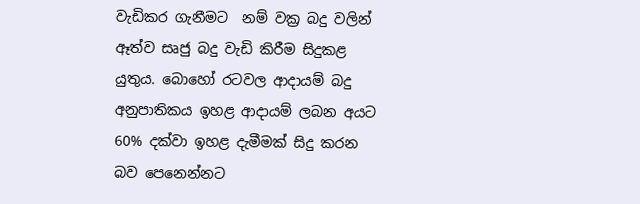වැඩිකර ගැනීමට  නම් වක්‍ර බදු වලින් ඈත්ව සෘජු බදු වැඩි කිරීම සිදුකළ යුතුය. බොහෝ රටවල ආදායම් බදු අනුපාතිකය ඉහළ ආදායම් ලබන අයට 60% දක්වා ඉහළ දැමීමක් සිදු කරන බව පෙනෙන්නට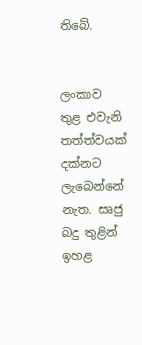තිබේ.


ලංකාව තුළ එවැනි තත්ත්වයක් දක්නට ලැබෙන්නේ නැත. සෘජු බදු තුළින් ඉහළ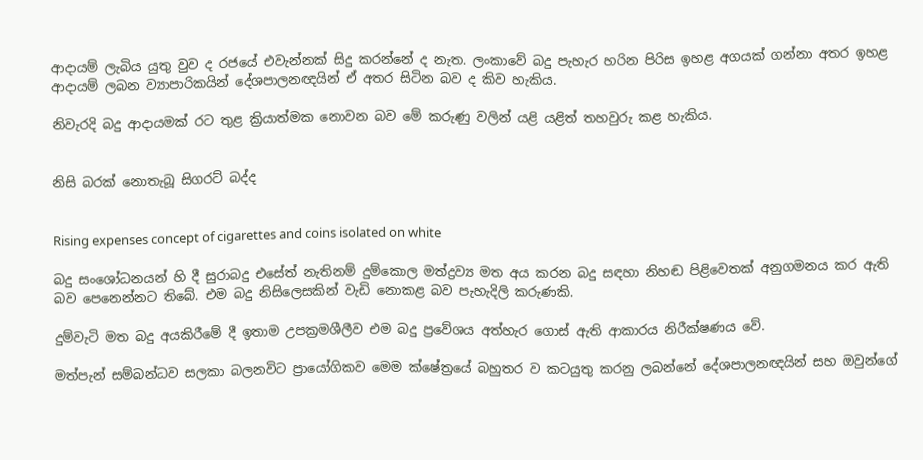ආදායම් ලැබිය යුතු වුව ද රජයේ එවැන්නක් සිදු කරන්නේ ද නැත. ලංකාවේ බදු පැහැර හරින පිරිස ඉහළ අගයක් ගන්නා අතර ඉහළ ආදායම් ලබන ව්‍යාපාරිකයින් දේශපාලනඥයින් ඒ අතර සිටින බව ද කිව හැකිය.

නිවැරදි බදු ආදායමක් රට තුළ ක්‍රියාත්මක නොවන බව මේ කරුණු වලින් යළි යළිත් තහවුරු කළ හැකිය.


නිසි බරක් නොතැබූ සිගරට් බද්ද


Rising expenses concept of cigarettes and coins isolated on white

බදු සංශෝධනයන් හි දී සුරාබදු එසේත් නැතිනම් දුම්කොල මත්ද්‍රව්‍ය මත අය කරන බදු සඳහා නිහඬ පිළිවෙතක් අනුගමනය කර ඇති බව පෙනෙන්නට තිබේ. එම බදු නිසිලෙසකින් වැඩි නොකළ බව පැහැදිලි කරුණකි.

දුම්වැටි මත බදු අයකිරීමේ දී ඉතාම උපක්‍රමශීලීව එම බදු ප්‍රවේශය අත්හැර ගොස් ඇති ආකාරය නිරීක්ෂණය වේ.

මත්පැන් සම්බන්ධව සලකා බලනවිට ප්‍රායෝගිකව මෙම ක්ෂේත්‍රයේ බහුතර ව කටයුතු කරනු ලබන්නේ දේශපාලනඥයින් සහ ඔවුන්ගේ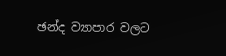ඡන්ද ව්‍යාපාර වලට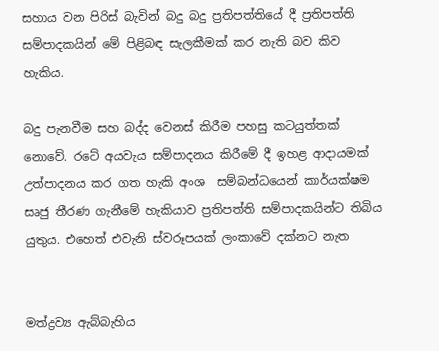සහාය වන පිරිස් බැවින් බදු බදු ප්‍රතිපත්තියේ දී ප්‍රතිපත්ති සම්පාදකයින් මේ පිළිබඳ සැලකීමක් කර නැති බව කිව හැකිය.

බදු පැනවීම සහ බද්ද වෙනස් කිරීම පහසු කටයුත්තක් නොවේ. රටේ අයවැය සම්පාදනය කිරීමේ දී ඉහළ ආදායමක් උත්පාදනය කර ගත හැකි අංශ  සම්බන්ධයෙන් කාර්යක්ෂම සෘජු තීරණ ගැනීමේ හැකියාව ප්‍රතිපත්ති සම්පාදකයින්ට තිබිය යුතුය. එහෙත් එවැනි ස්වරූපයක් ලංකාවේ දක්නට නැත


මත්ද්‍රව්‍ය ඇබ්බැහිය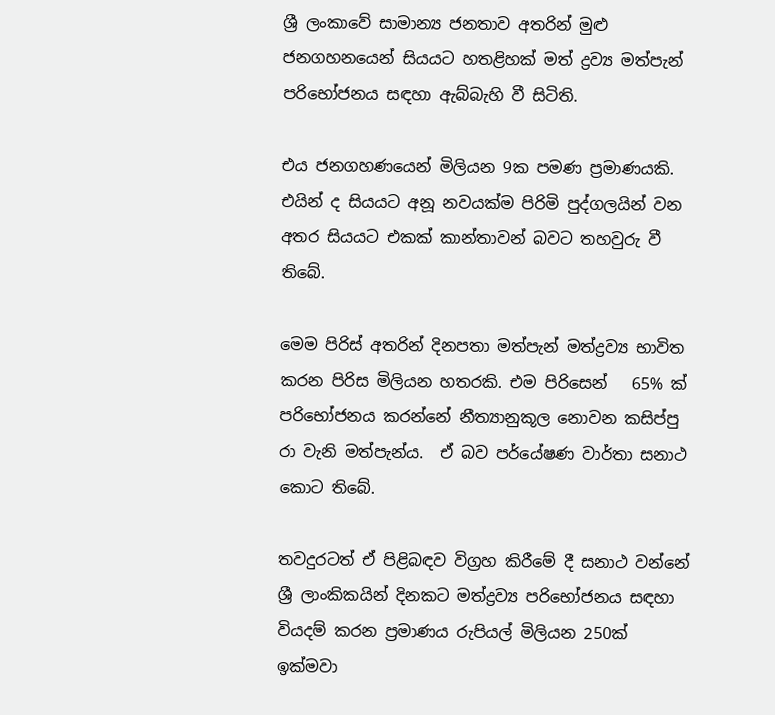ශ්‍රී ලංකාවේ සාමාන්‍ය ජනතාව අතරින් මුළු ජනගහනයෙන් සියයට හතළිහක් මත් ද්‍රව්‍ය මත්පැන් පරිභෝජනය සඳහා ඇබ්බැහි වී සිටිති.

එය ජනගහණයෙන් මිලියන 9ක පමණ ප්‍රමාණයකි. එයින් ද සියයට අනූ නවයක්ම පිරිමි පුද්ගලයින් වන අතර සියයට එකක් කාන්තාවන් බවට තහවුරු වී තිබේ.

මෙම පිරිස් අතරින් දිනපතා මත්පැන් මත්ද්‍රව්‍ය භාවිත කරන පිරිස මිලියන හතරකි. එම පිරිසෙන්   65% ක් පරිභෝජනය කරන්නේ නීත්‍යානුකූල නොවන කසිප්පු රා වැනි මත්පැන්ය.  ඒ බව පර්යේෂණ වාර්තා සනාථ කොට තිබේ.

තවදුරටත් ඒ පිළිබඳව විග්‍රහ කිරීමේ දී සනාථ වන්නේ ශ්‍රී ලාංකිකයින් දිනකට මත්ද්‍රව්‍ය පරිභෝජනය සඳහා වියදම් කරන ප්‍රමාණය රුපියල් මිලියන 250ක් ඉක්මවා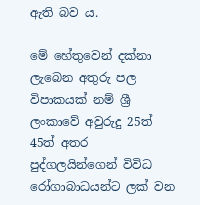ඇති බව ය.

මේ හේතුවෙන් දක්නා ලැබෙන අතුරු පල විපාකයක් නම් ශ්‍රී  ලංකාවේ අවුරුදු 25ත් 45ත් අතර පුද්ගලයින්ගෙන් විවිධ රෝගාබාධයන්ට ලක් වන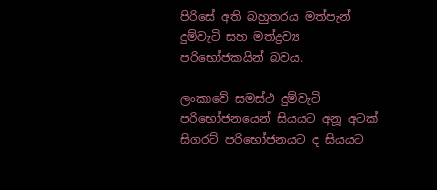පිරිසේ අති බහුතරය මත්පැන් දුම්වැටි සහ මත්ද්‍රව්‍ය  පරිභෝජකයින් බවය.

ලංකාවේ සමස්ථ දුම්වැටි පරිභෝජනයෙන් සියයට අනූ අටක් සිගරට් පරිභෝජනයට ද සියයට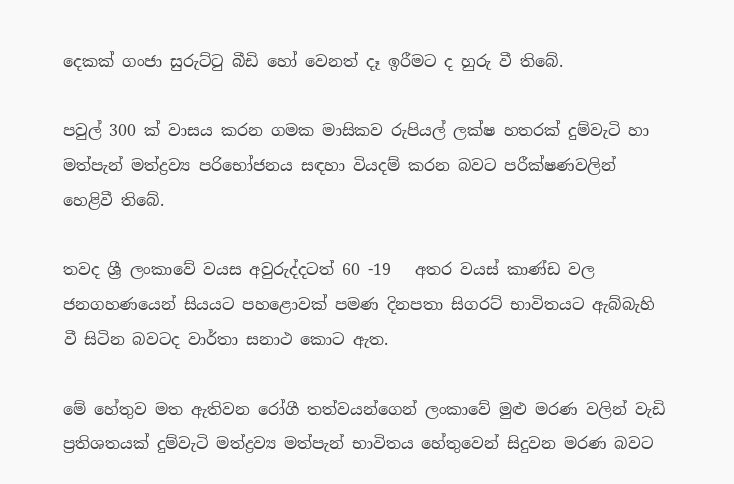දෙකක් ගංජා සුරුට්ටු බීඩි හෝ වෙනත් දෑ ඉරීමට ද හුරු වී තිබේ.

පවුල් 300 ක් වාසය කරන ගමක මාසිකව රුපියල් ලක්ෂ හතරක් දුම්වැටි හා මත්පැන් මත්ද්‍රව්‍ය පරිභෝජනය සඳහා වියදම් කරන බවට පරීක්ෂණවලින් හෙළිවී තිබේ.

තවද ශ්‍රී ලංකාවේ වයස අවුරුද්දටත් 60 -19   අතර වයස් කාණ්ඩ වල ජනගහණයෙන් සියයට පහළොවක් පමණ දිනපතා සිගරට් භාවිතයට ඇබ්බැහි වී සිටින බවටද වාර්තා සනාථ කොට ඇත.

මේ හේතුව මත ඇතිවන රෝගී තත්වයන්ගෙන් ලංකාවේ මුළු මරණ වලින් වැඩි ප්‍රතිශතයක් දුම්වැටි මත්ද්‍රව්‍ය මත්පැන් භාවිතය හේතුවෙන් සිදුවන මරණ බවට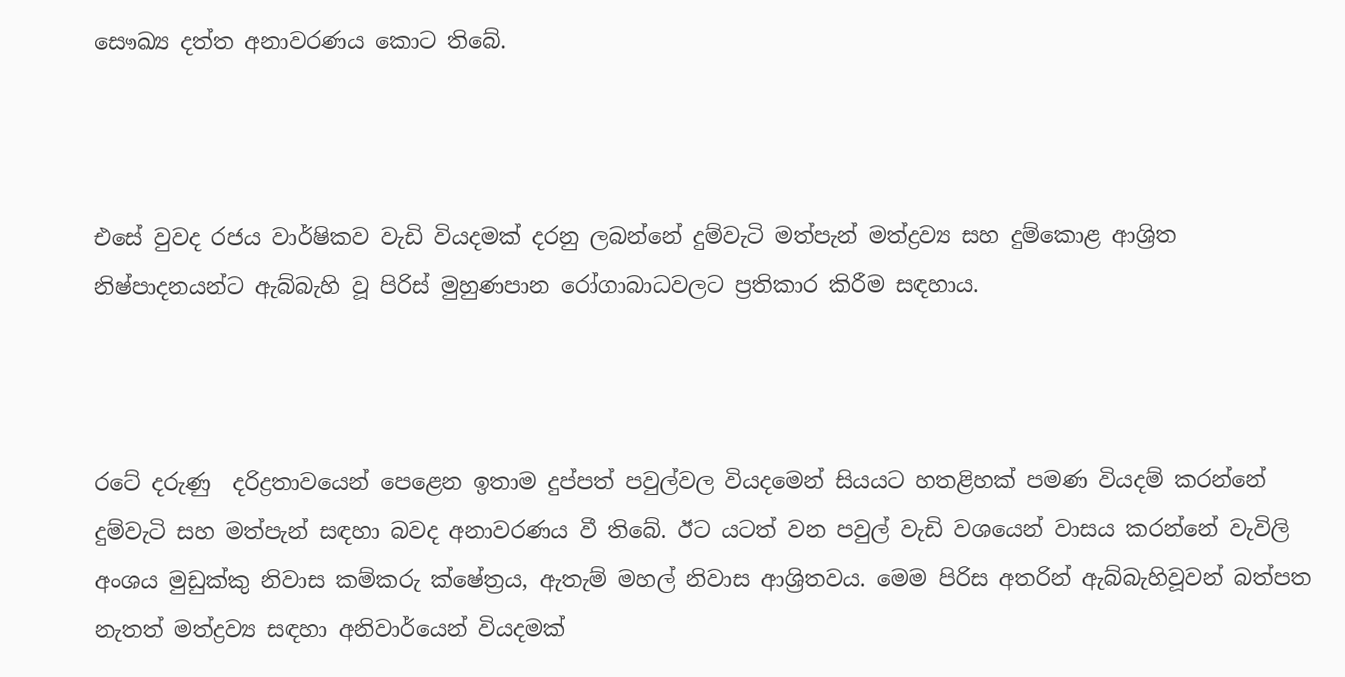සෞඛ්‍ය දත්ත අනාවරණය කොට තිබේ.



එසේ වුවද රජය වාර්ෂිකව වැඩි වියදමක් දරනු ලබන්නේ දුම්වැටි මත්පැන් මත්ද්‍රව්‍ය සහ දුම්කොළ ආශ්‍රිත නිෂ්පාදනයන්ට ඇබ්බැහි වූ පිරිස් මුහුණපාන රෝගාබාධවලට ප්‍රතිකාර කිරීම සඳහාය.



රටේ දරුණු  දරිද්‍රතාවයෙන් පෙළෙන ඉතාම දුප්පත් පවුල්වල වියදමෙන් සියයට හතළිහක් පමණ වියදම් කරන්නේ දුම්වැටි සහ මත්පැන් සඳහා බවද අනාවරණය වී තිබේ. ඊට යටත් වන පවුල් වැඩි වශයෙන් වාසය කරන්නේ වැවිලි අංශය මුඩුක්කු නිවාස කම්කරු ක්ෂේත්‍රය, ඇතැම් මහල් නිවාස ආශ්‍රිතවය. මෙම පිරිස අතරින් ඇබ්බැහිවූවන් බත්පත නැතත් මත්ද්‍රව්‍ය සඳහා අනිවාර්යෙන් වියදමක්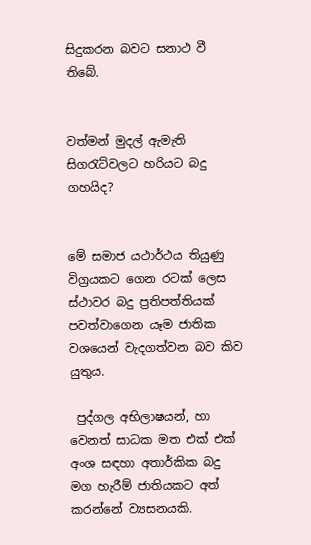සිදුකරන බවට සනාථ වී තිබේ.


වත්මන් මුදල් ඇමැති සිගරැට්වලට හරියට බදු ගහයිද?


මේ සමාජ යථාර්ථය තියුණු විග්‍රයකට ගෙන රටක් ලෙස ස්ථාවර බදු ප්‍රතිපත්තියක් පවත්වාගෙන යෑම ජාතික වශයෙන් වැදගත්වන බව කිව යුතුය.

 පුද්ගල අභිලාෂයන්, හා වෙනත් සාධක මත එක් එක් අංශ සඳහා අතාර්කික බදු මග හැරීම් ජාතියකට අත් කරන්නේ ව්‍යසනයකි.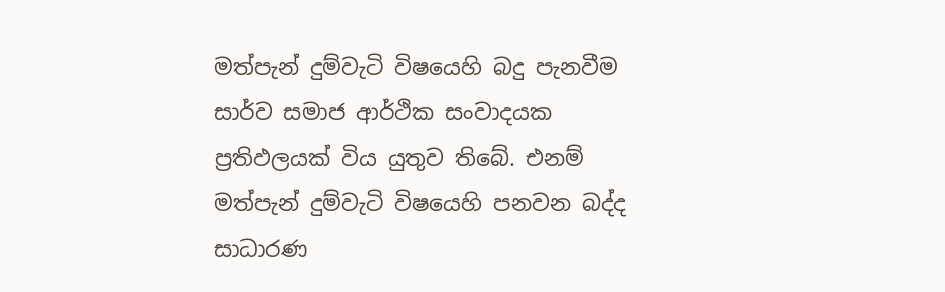මත්පැන් දුම්වැටි විෂයෙහි බදු පැනවීම සාර්ව සමාජ ආර්ථික සංවාදයක ප්‍රතිඵලයක් විය යුතුව තිබේ. එනම් මත්පැන් දුම්වැටි විෂයෙහි පනවන බද්ද සාධාරණ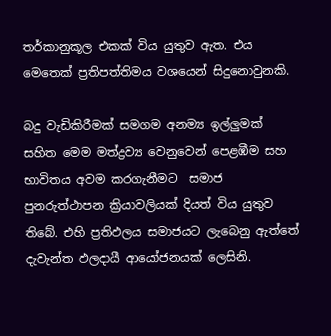තර්කානුකූල එකක් විය යුතුව ඇත. එය මෙතෙක් ප්‍රතිපත්තිමය වශයෙන් සිදුනොවුනකි.

බදු වැඩිකිරීමක් සමගම අනම්‍ය ඉල්ලුමක් සහිත මෙම මත්ද්‍රව්‍ය වෙනුවෙන් පෙළඹීම සහ භාවිතය අවම කරගැනීමට  සමාජ පුනරුත්ථාපන ක්‍රියාවලියක් දියත් විය යුතුව තිබේ. එහි ප්‍රතිඵලය සමාජයට ලැබෙනු ඇත්තේ දැවැන්ත ඵලදායී ආයෝජනයක් ලෙසිනි.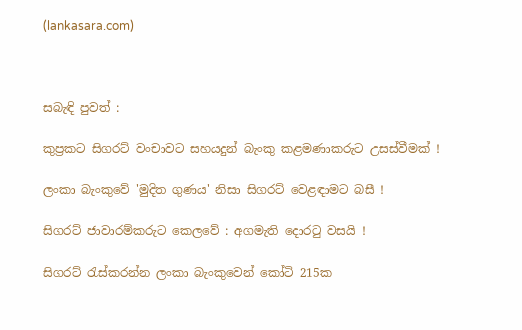(lankasara.com)



සබැඳි පුවත් :

කුප්‍රකට සිගරට් වංචාවට සහයදුන් බැංකු කළමණාකරුට උසස්වීමක් !

ලංකා බැංකුවේ 'මුදිත ගුණය' නිසා සිගරට් වෙළඳාමට බසී !

සිගරට් ජාවාරම්කරුට කෙලවේ : අගමැති දොරටු වසයි !

සිගරට් රැස්කරන්න ලංකා බැංකුවෙන් කෝටි 215ක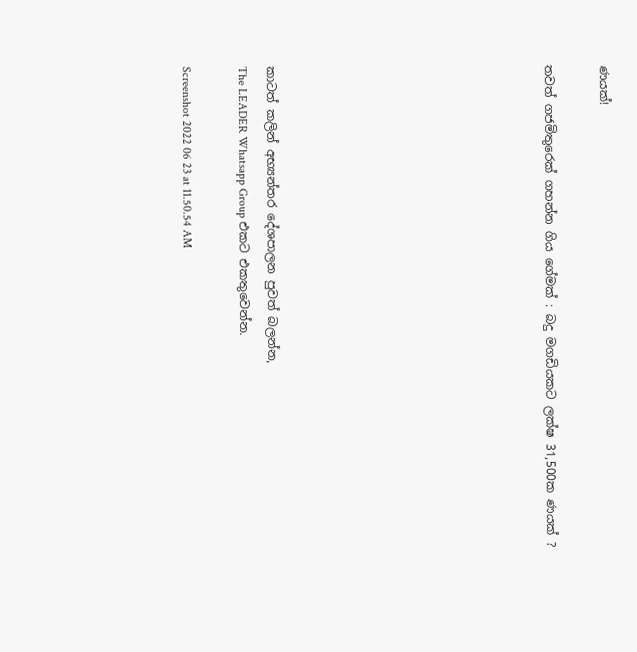ණයක්!

තවත් ගජමිතුරෙක් ගහන්න ගිය ගේමක් : බදු මගඩියකට ලක්ෂ 31,500ක ණයක් ?









කාටත් කලින් අභ්‍යන්තර දේශපාලන පුවත් බලන්න,
The LEADER Whatsapp Group එකට එකතුවෙන්න.

Screenshot 2022 06 23 at 11.50.54 AM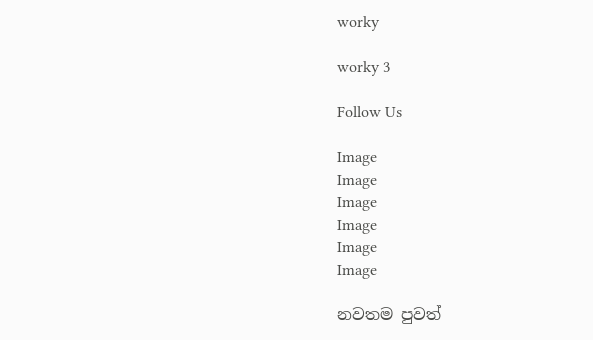worky

worky 3

Follow Us

Image
Image
Image
Image
Image
Image

නවතම පුවත්